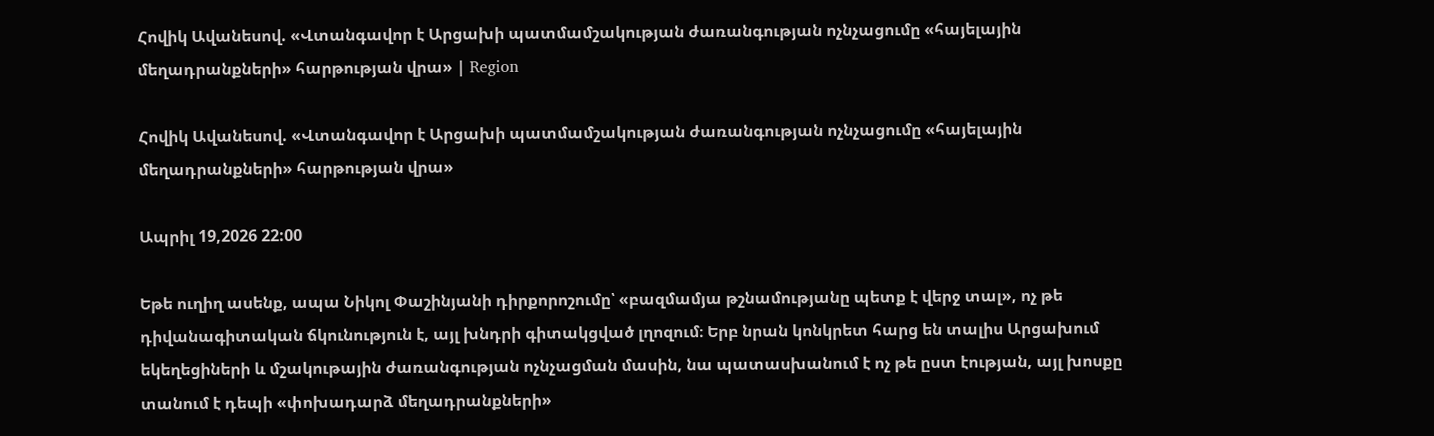Հովիկ Ավանեսով. «Վտանգավոր է Արցախի պատմամշակության ժառանգության ոչնչացումը «հայելային մեղադրանքների» հարթության վրա» | Region

Հովիկ Ավանեսով. «Վտանգավոր է Արցախի պատմամշակության ժառանգության ոչնչացումը «հայելային մեղադրանքների» հարթության վրա»

Ապրիլ 19,2026 22:00

Եթե ուղիղ ասենք, ապա Նիկոլ Փաշինյանի դիրքորոշումը՝ «բազմամյա թշնամությանը պետք է վերջ տալ», ոչ թե  դիվանագիտական ճկունություն է, այլ խնդրի գիտակցված լղոզում։ Երբ նրան կոնկրետ հարց են տալիս Արցախում եկեղեցիների և մշակութային ժառանգության ոչնչացման մասին, նա պատասխանում է ոչ թե ըստ էության, այլ խոսքը տանում է դեպի «փոխադարձ մեղադրանքների»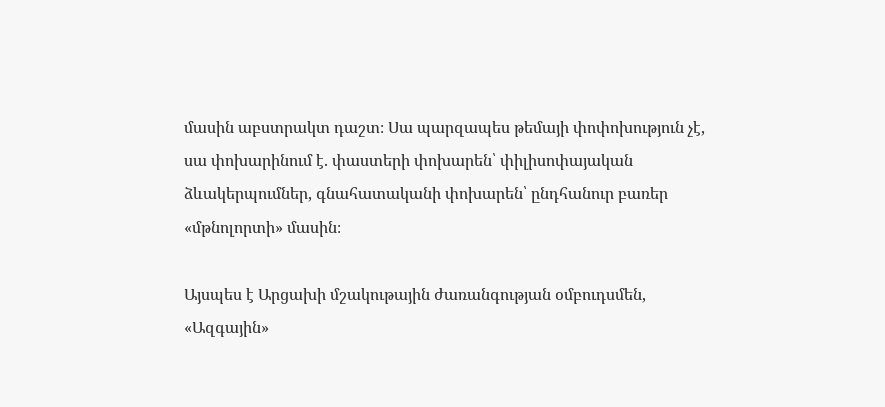մասին աբստրակտ դաշտ։ Սա պարզապես թեմայի փոփոխություն չէ, սա փոխարինում է. փաստերի փոխարեն՝ փիլիսոփայական ձևակերպումներ, գնահատականի փոխարեն՝ ընդհանուր բառեր «մթնոլորտի» մասին։

Այսպես է Արցախի մշակութային ժառանգության օմբուդսմեն, «Ազգային»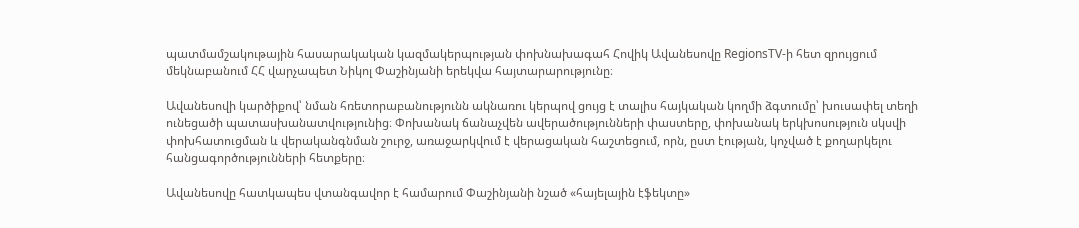պատմամշակութային հասարակական կազմակերպության փոխնախագահ Հովիկ Ավանեսովը RegionsTV-ի հետ զրույցում մեկնաբանում ՀՀ վարչապետ Նիկոլ Փաշինյանի երեկվա հայտարարությունը։

Ավանեսովի կարծիքով՝ նման հռետորաբանությունն ակնառու կերպով ցույց է տալիս հայկական կողմի ձգտումը՝ խուսափել տեղի ունեցածի պատասխանատվությունից։ Փոխանակ ճանաչվեն ավերածությունների փաստերը, փոխանակ երկխոսություն սկսվի փոխհատուցման և վերականգնման շուրջ, առաջարկվում է վերացական հաշտեցում, որն, ըստ էության, կոչված է քողարկելու հանցագործությունների հետքերը։

Ավանեսովը հատկապես վտանգավոր է համարում Փաշինյանի նշած «հայելային էֆեկտը»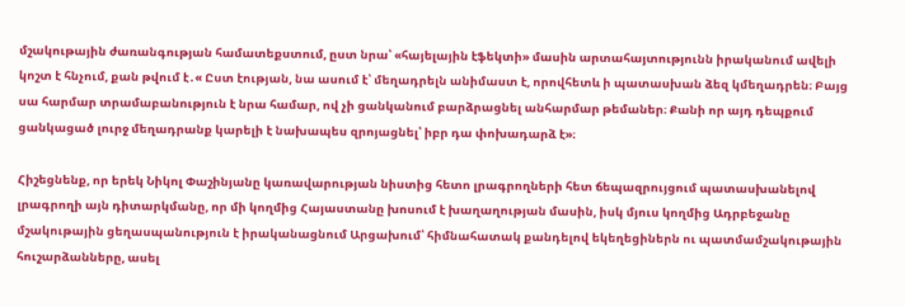մշակութային ժառանգության համատեքստում, ըստ նրա՝ «հայելային էֆեկտի» մասին արտահայտությունն իրականում ավելի կոշտ է հնչում, քան թվում է․« Ըստ էության, նա ասում է՝ մեղադրելն անիմաստ է, որովհետև ի պատասխան ձեզ կմեղադրեն։ Բայց սա հարմար տրամաբանություն է նրա համար, ով չի ցանկանում բարձրացնել անհարմար թեմաներ։ Քանի որ այդ դեպքում ցանկացած լուրջ մեղադրանք կարելի է նախապես զրոյացնել՝ իբր դա փոխադարձ է»։

Հիշեցնենք, որ երեկ Նիկոլ Փաշինյանը կառավարության նիստից հետո լրագրողների հետ ճեպազրույցում պատասխանելով լրագրողի այն դիտարկմանը, որ մի կողմից Հայաստանը խոսում է խաղաղության մասին, իսկ մյուս կողմից Ադրբեջանը մշակութային ցեղասպանություն է իրականացնում Արցախում՝ հիմնահատակ քանդելով եկեղեցիներն ու պատմամշակութային հուշարձանները, ասել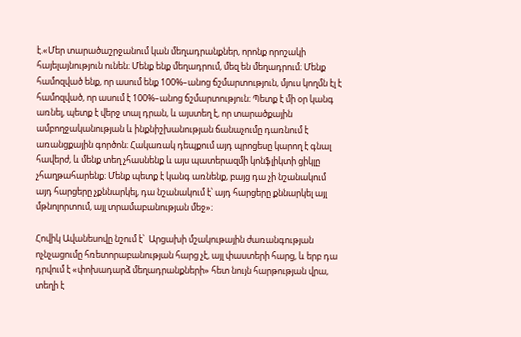է.«Մեր տարածաշրջանում կան մեղադրանքներ, որոնք որոշակի հայելայնություն ունեն։ Մենք ենք մեղադրում, մեզ են մեղադրում։ Մենք համոզված ենք, որ ասում ենք 100%–անոց ճշմարտություն, մյուս կողմն էլ է համոզված, որ ասում է 100%–անոց ճշմարտություն։ Պետք է մի օր կանգ առնել, պետք է վերջ տալ դրան, և այստեղ է, որ տարածքային ամբողջականության և ինքնիշխանության ճանաչումը դառնում է առանցքային գործոն։ Հակառակ դեպքում այդ պրոցեսը կարող է գնալ հավերժ, և մենք տեղ չհասնենք և այս պատերազմի կոնֆլիկտի ցիկլը չհաղթահարենք։ Մենք պետք է կանգ առնենք, բայց դա չի նշանակում այդ հարցերը չքննարկել, դա նշանակում է՝ այդ հարցերը քննարկել այլ մթնոլորտում, այլ տրամաբանության մեջ»։

Հովիկ Ավանեսովը նշում է՝  Արցախի մշակութային ժառանգության ոչնչացումը հռետորաբանության հարց չէ, այլ փաստերի հարց, և երբ դա դրվում է «փոխադարձ մեղադրանքների» հետ նույն հարթության վրա, տեղի է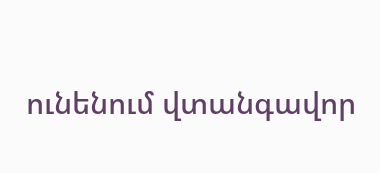ունենում վտանգավոր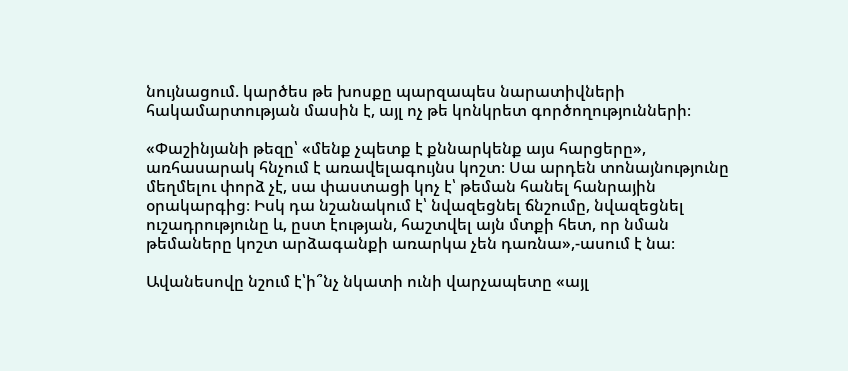նույնացում. կարծես թե խոսքը պարզապես նարատիվների հակամարտության մասին է, այլ ոչ թե կոնկրետ գործողությունների։

«Փաշինյանի թեզը՝ «մենք չպետք է քննարկենք այս հարցերը», առհասարակ հնչում է առավելագույնս կոշտ։ Սա արդեն տոնայնությունը մեղմելու փորձ չէ, սա փաստացի կոչ է՝ թեման հանել հանրային օրակարգից։ Իսկ դա նշանակում է՝ նվազեցնել ճնշումը, նվազեցնել ուշադրությունը և, ըստ էության, հաշտվել այն մտքի հետ, որ նման թեմաները կոշտ արձագանքի առարկա չեն դառնա»,-ասում է նա։

Ավանեսովը նշում է՝ի՞նչ նկատի ունի վարչապետը «այլ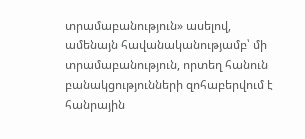տրամաբանություն» ասելով, ամենայն հավանականությամբ՝ մի տրամաբանություն, որտեղ հանուն բանակցությունների զոհաբերվում է հանրային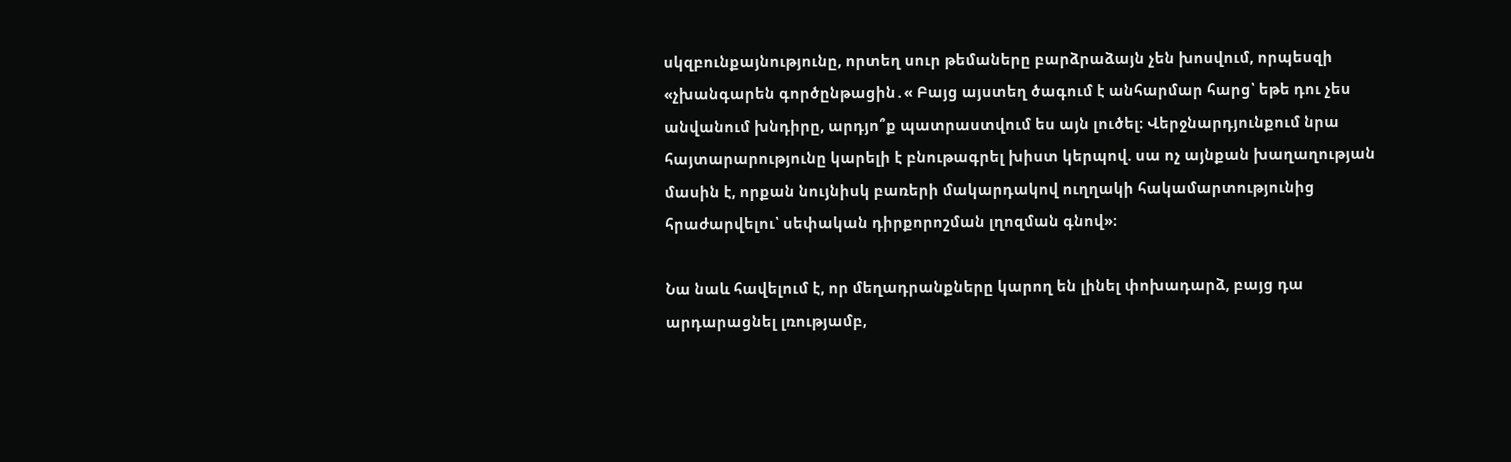սկզբունքայնությունը, որտեղ սուր թեմաները բարձրաձայն չեն խոսվում, որպեսզի «չխանգարեն գործընթացին․« Բայց այստեղ ծագում է անհարմար հարց՝ եթե դու չես անվանում խնդիրը, արդյո՞ք պատրաստվում ես այն լուծել։ Վերջնարդյունքում նրա հայտարարությունը կարելի է բնութագրել խիստ կերպով. սա ոչ այնքան խաղաղության մասին է, որքան նույնիսկ բառերի մակարդակով ուղղակի հակամարտությունից հրաժարվելու՝ սեփական դիրքորոշման լղոզման գնով»։

Նա նաև հավելում է, որ մեղադրանքները կարող են լինել փոխադարձ, բայց դա արդարացնել լռությամբ,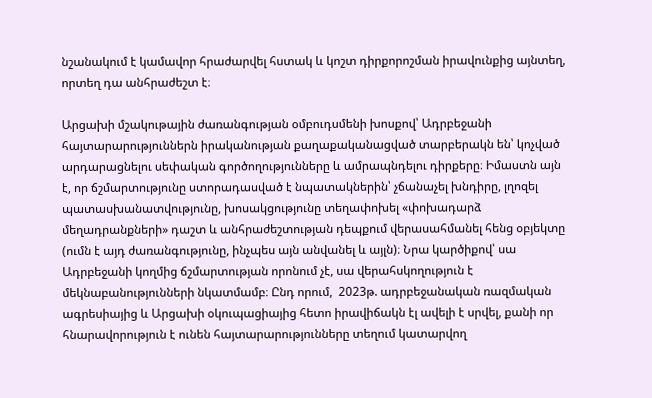նշանակում է կամավոր հրաժարվել հստակ և կոշտ դիրքորոշման իրավունքից այնտեղ, որտեղ դա անհրաժեշտ է։

Արցախի մշակութային ժառանգության օմբուդսմենի խոսքով՝ Ադրբեջանի հայտարարություններն իրականության քաղաքականացված տարբերակն են՝ կոչված արդարացնելու սեփական գործողությունները և ամրապնդելու դիրքերը։ Իմաստն այն է, որ ճշմարտությունը ստորադասված է նպատակներին՝ չճանաչել խնդիրը, լղոզել պատասխանատվությունը, խոսակցությունը տեղափոխել «փոխադարձ մեղադրանքների» դաշտ և անհրաժեշտության դեպքում վերասահմանել հենց օբյեկտը (ումն է այդ ժառանգությունը, ինչպես այն անվանել և այլն)։ Նրա կարծիքով՝ սա Ադրբեջանի կողմից ճշմարտության որոնում չէ, սա վերահսկողություն է մեկնաբանությունների նկատմամբ։ Ընդ որում,  2023թ. ադրբեջանական ռազմական ագրեսիայից և Արցախի օկուպացիայից հետո իրավիճակն էլ ավելի է սրվել, քանի որ հնարավորություն է ունեն հայտարարությունները տեղում կատարվող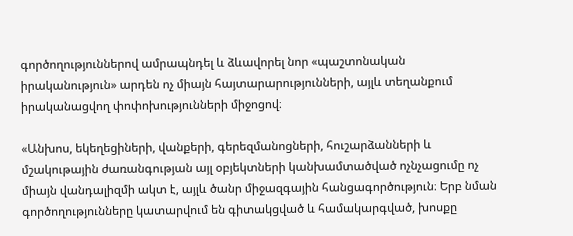գործողություններով ամրապնդել և ձևավորել նոր «պաշտոնական իրականություն» արդեն ոչ միայն հայտարարությունների, այլև տեղանքում իրականացվող փոփոխությունների միջոցով։

«Անխոս, եկեղեցիների, վանքերի, գերեզմանոցների, հուշարձանների և մշակութային ժառանգության այլ օբյեկտների կանխամտածված ոչնչացումը ոչ միայն վանդալիզմի ակտ է, այլև ծանր միջազգային հանցագործություն։ Երբ նման գործողությունները կատարվում են գիտակցված և համակարգված, խոսքը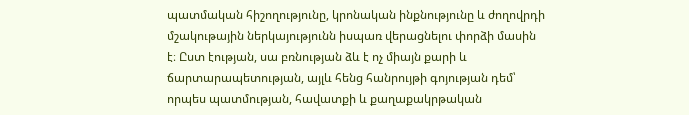պատմական հիշողությունը, կրոնական ինքնությունը և ժողովրդի մշակութային ներկայությունն իսպառ վերացնելու փորձի մասին է։ Ըստ էության, սա բռնության ձև է ոչ միայն քարի և ճարտարապետության, այլև հենց հանրույթի գոյության դեմ՝ որպես պատմության, հավատքի և քաղաքակրթական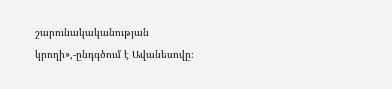շարունակականության կրողի»,-ընդգծում է Ավանեսովը։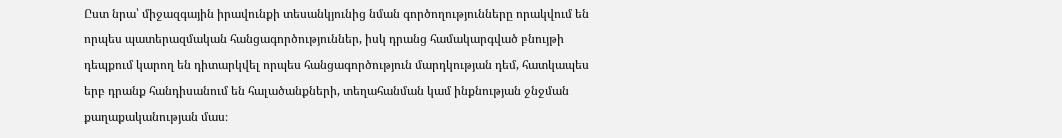Ըստ նրա՝ միջազգային իրավունքի տեսանկյունից նման գործողությունները որակվում են որպես պատերազմական հանցագործություններ, իսկ դրանց համակարգված բնույթի դեպքում կարող են դիտարկվել որպես հանցագործություն մարդկության դեմ, հատկապես երբ դրանք հանդիսանում են հալածանքների, տեղահանման կամ ինքնության ջնջման քաղաքականության մաս։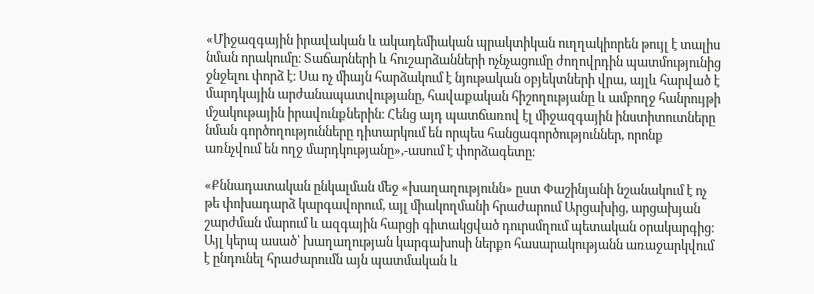«Միջազգային իրավական և ակադեմիական պրակտիկան ուղղակիորեն թույլ է տալիս նման որակումը։ Տաճարների և հուշարձանների ոչնչացումը ժողովրդին պատմությունից ջնջելու փորձ է։ Սա ոչ միայն հարձակում է նյութական օբյեկտների վրա, այլև հարված է մարդկային արժանապատվությանը, հավաքական հիշողությանը և ամբողջ հանրույթի մշակութային իրավունքներին։ Հենց այդ պատճառով էլ միջազգային ինստիտուտները նման գործողությունները դիտարկում են որպես հանցագործություններ, որոնք առնչվում են ողջ մարդկությանը»,-ասում է փորձագետը։

«Քննադատական ընկալման մեջ «խաղաղությունն» ըստ Փաշինյանի նշանակում է ոչ թե փոխադարձ կարգավորում, այլ միակողմանի հրաժարում Արցախից, արցախյան շարժման մարում և ազգային հարցի գիտակցված դուրսմղում պետական օրակարգից։ Այլ կերպ ասած՝ խաղաղության կարգախոսի ներքո հասարակությանն առաջարկվում է ընդունել հրաժարումն այն պատմական և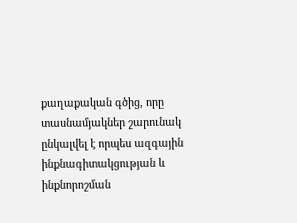քաղաքական գծից, որը տասնամյակներ շարունակ ընկալվել է որպես ազգային ինքնագիտակցության և ինքնորոշման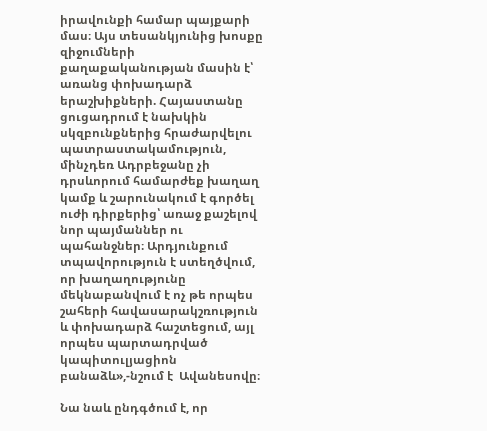իրավունքի համար պայքարի մաս։ Այս տեսանկյունից խոսքը զիջումների քաղաքականության մասին է՝ առանց փոխադարձ երաշխիքների. Հայաստանը ցուցադրում է նախկին սկզբունքներից հրաժարվելու պատրաստակամություն, մինչդեռ Ադրբեջանը չի դրսևորում համարժեք խաղաղ կամք և շարունակում է գործել ուժի դիրքերից՝ առաջ քաշելով նոր պայմաններ ու պահանջներ։ Արդյունքում տպավորություն է ստեղծվում, որ խաղաղությունը մեկնաբանվում է ոչ թե որպես շահերի հավասարակշռություն և փոխադարձ հաշտեցում, այլ որպես պարտադրված կապիտուլյացիոն բանաձև»,-նշում է  Ավանեսովը։

Նա նաև ընդգծում է, որ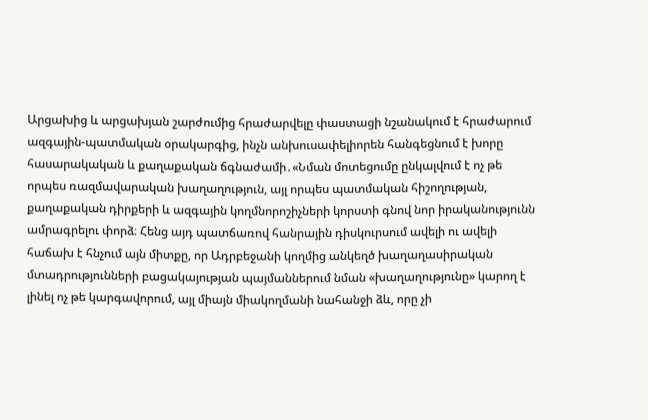Արցախից և արցախյան շարժումից հրաժարվելը փաստացի նշանակում է հրաժարում ազգային-պատմական օրակարգից, ինչն անխուսափելիորեն հանգեցնում է խորը հասարակական և քաղաքական ճգնաժամի․«Նման մոտեցումը ընկալվում է ոչ թե որպես ռազմավարական խաղաղություն, այլ որպես պատմական հիշողության, քաղաքական դիրքերի և ազգային կողմնորոշիչների կորստի գնով նոր իրականությունն ամրագրելու փորձ։ Հենց այդ պատճառով հանրային դիսկուրսում ավելի ու ավելի հաճախ է հնչում այն միտքը, որ Ադրբեջանի կողմից անկեղծ խաղաղասիրական մտադրությունների բացակայության պայմաններում նման «խաղաղությունը» կարող է լինել ոչ թե կարգավորում, այլ միայն միակողմանի նահանջի ձև, որը չի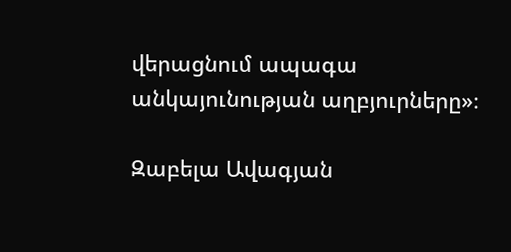վերացնում ապագա անկայունության աղբյուրները»։

Զաբելա Ավագյան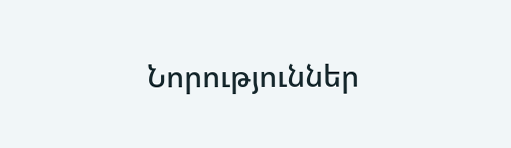Նորություններ